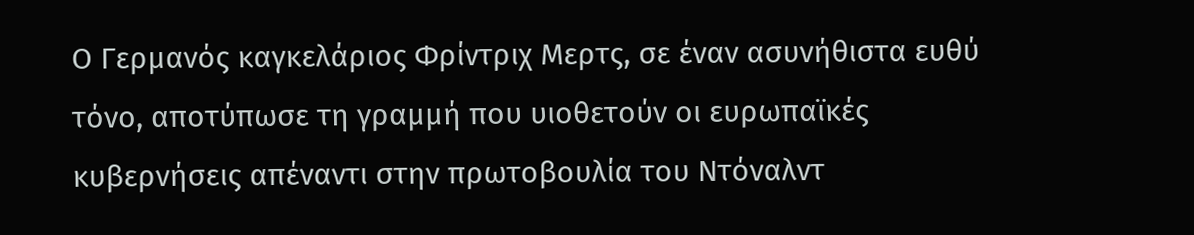Ο Γερμανός καγκελάριος Φρίντριχ Μερτς, σε έναν ασυνήθιστα ευθύ τόνο, αποτύπωσε τη γραμμή που υιοθετούν οι ευρωπαϊκές κυβερνήσεις απέναντι στην πρωτοβουλία του Ντόναλντ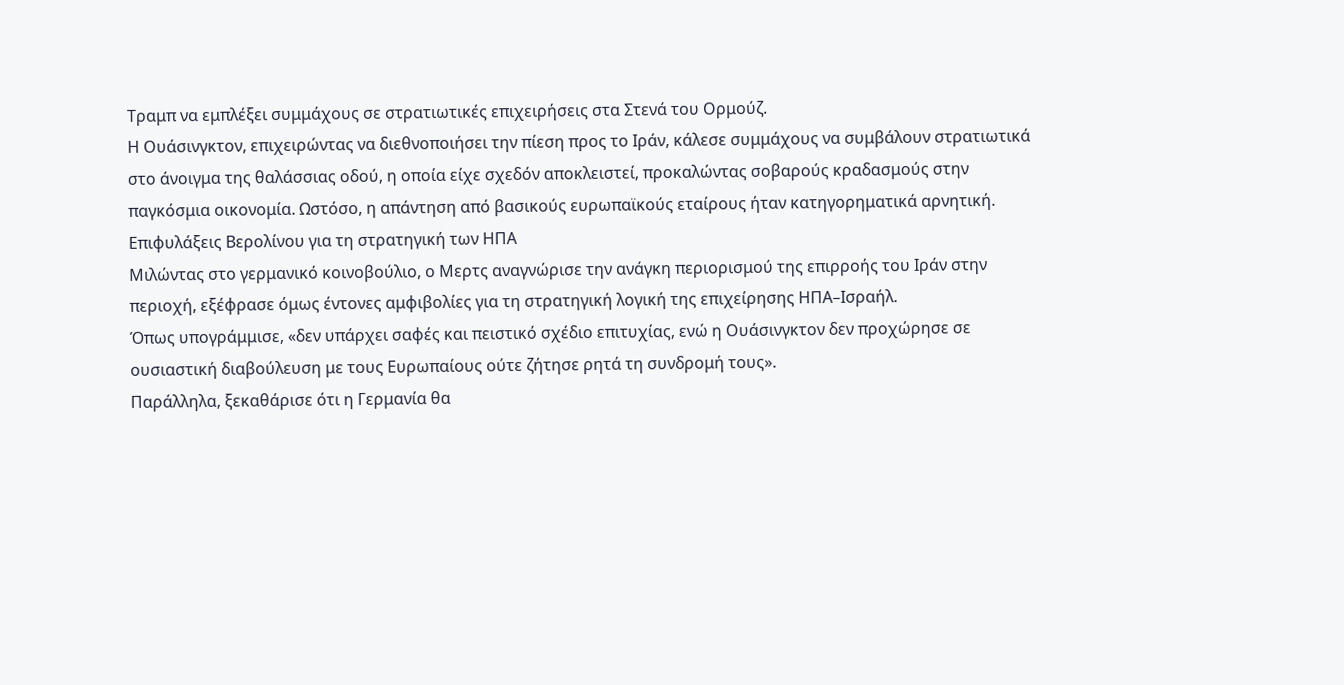Τραμπ να εμπλέξει συμμάχους σε στρατιωτικές επιχειρήσεις στα Στενά του Ορμούζ.
Η Ουάσινγκτον, επιχειρώντας να διεθνοποιήσει την πίεση προς το Ιράν, κάλεσε συμμάχους να συμβάλουν στρατιωτικά στο άνοιγμα της θαλάσσιας οδού, η οποία είχε σχεδόν αποκλειστεί, προκαλώντας σοβαρούς κραδασμούς στην παγκόσμια οικονομία. Ωστόσο, η απάντηση από βασικούς ευρωπαϊκούς εταίρους ήταν κατηγορηματικά αρνητική.
Επιφυλάξεις Βερολίνου για τη στρατηγική των ΗΠΑ
Μιλώντας στο γερμανικό κοινοβούλιο, ο Μερτς αναγνώρισε την ανάγκη περιορισμού της επιρροής του Ιράν στην περιοχή, εξέφρασε όμως έντονες αμφιβολίες για τη στρατηγική λογική της επιχείρησης ΗΠΑ–Ισραήλ.
Όπως υπογράμμισε, «δεν υπάρχει σαφές και πειστικό σχέδιο επιτυχίας, ενώ η Ουάσινγκτον δεν προχώρησε σε ουσιαστική διαβούλευση με τους Ευρωπαίους ούτε ζήτησε ρητά τη συνδρομή τους».
Παράλληλα, ξεκαθάρισε ότι η Γερμανία θα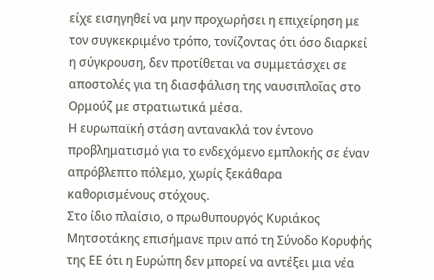είχε εισηγηθεί να μην προχωρήσει η επιχείρηση με τον συγκεκριμένο τρόπο, τονίζοντας ότι όσο διαρκεί η σύγκρουση, δεν προτίθεται να συμμετάσχει σε αποστολές για τη διασφάλιση της ναυσιπλοΐας στο Ορμούζ με στρατιωτικά μέσα.
Η ευρωπαϊκή στάση αντανακλά τον έντονο προβληματισμό για το ενδεχόμενο εμπλοκής σε έναν απρόβλεπτο πόλεμο, χωρίς ξεκάθαρα καθορισμένους στόχους.
Στο ίδιο πλαίσιο, ο πρωθυπουργός Κυριάκος Μητσοτάκης επισήμανε πριν από τη Σύνοδο Κορυφής της ΕΕ ότι η Ευρώπη δεν μπορεί να αντέξει μια νέα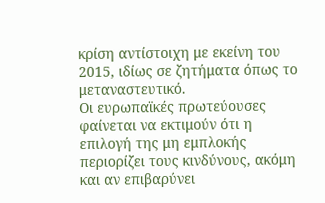κρίση αντίστοιχη με εκείνη του 2015, ιδίως σε ζητήματα όπως το μεταναστευτικό.
Οι ευρωπαϊκές πρωτεύουσες φαίνεται να εκτιμούν ότι η επιλογή της μη εμπλοκής περιορίζει τους κινδύνους, ακόμη και αν επιβαρύνει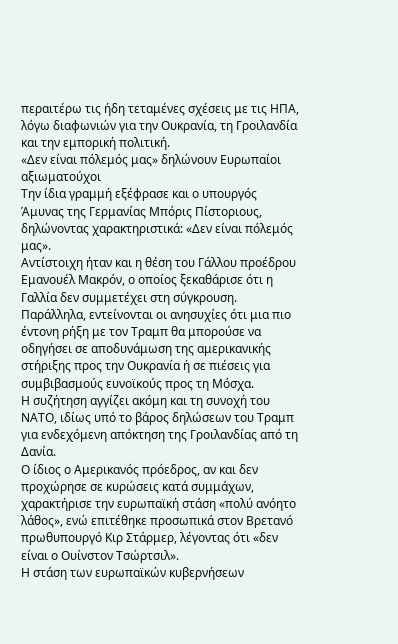περαιτέρω τις ήδη τεταμένες σχέσεις με τις ΗΠΑ, λόγω διαφωνιών για την Ουκρανία, τη Γροιλανδία και την εμπορική πολιτική.
«Δεν είναι πόλεμός μας» δηλώνουν Ευρωπαίοι αξιωματούχοι
Την ίδια γραμμή εξέφρασε και ο υπουργός Άμυνας της Γερμανίας Μπόρις Πίστοριους, δηλώνοντας χαρακτηριστικά: «Δεν είναι πόλεμός μας».
Αντίστοιχη ήταν και η θέση του Γάλλου προέδρου Εμανουέλ Μακρόν, ο οποίος ξεκαθάρισε ότι η Γαλλία δεν συμμετέχει στη σύγκρουση.
Παράλληλα, εντείνονται οι ανησυχίες ότι μια πιο έντονη ρήξη με τον Τραμπ θα μπορούσε να οδηγήσει σε αποδυνάμωση της αμερικανικής στήριξης προς την Ουκρανία ή σε πιέσεις για συμβιβασμούς ευνοϊκούς προς τη Μόσχα.
Η συζήτηση αγγίζει ακόμη και τη συνοχή του ΝΑΤΟ, ιδίως υπό το βάρος δηλώσεων του Τραμπ για ενδεχόμενη απόκτηση της Γροιλανδίας από τη Δανία.
Ο ίδιος ο Αμερικανός πρόεδρος, αν και δεν προχώρησε σε κυρώσεις κατά συμμάχων, χαρακτήρισε την ευρωπαϊκή στάση «πολύ ανόητο λάθος», ενώ επιτέθηκε προσωπικά στον Βρετανό πρωθυπουργό Κιρ Στάρμερ, λέγοντας ότι «δεν είναι ο Ουίνστον Τσώρτσιλ».
Η στάση των ευρωπαϊκών κυβερνήσεων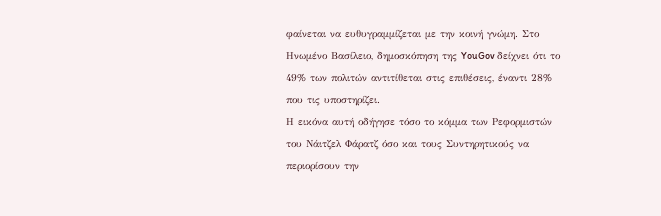φαίνεται να ευθυγραμμίζεται με την κοινή γνώμη. Στο Ηνωμένο Βασίλειο, δημοσκόπηση της YouGov δείχνει ότι το 49% των πολιτών αντιτίθεται στις επιθέσεις, έναντι 28% που τις υποστηρίζει.
Η εικόνα αυτή οδήγησε τόσο το κόμμα των Ρεφορμιστών του Νάιτζελ Φάρατζ όσο και τους Συντηρητικούς να περιορίσουν την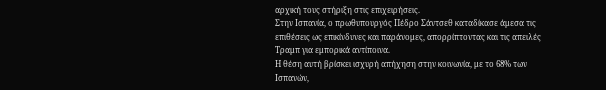αρχική τους στήριξη στις επιχειρήσεις.
Στην Ισπανία, ο πρωθυπουργός Πέδρο Σάντσεθ καταδίκασε άμεσα τις επιθέσεις ως επικίνδυνες και παράνομες, απορρίπτοντας και τις απειλές Τραμπ για εμπορικά αντίποινα.
Η θέση αυτή βρίσκει ισχυρή απήχηση στην κοινωνία, με το 68% των Ισπανών,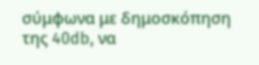σύμφωνα με δημοσκόπηση της 40db, να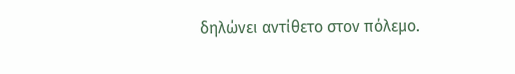δηλώνει αντίθετο στον πόλεμο.